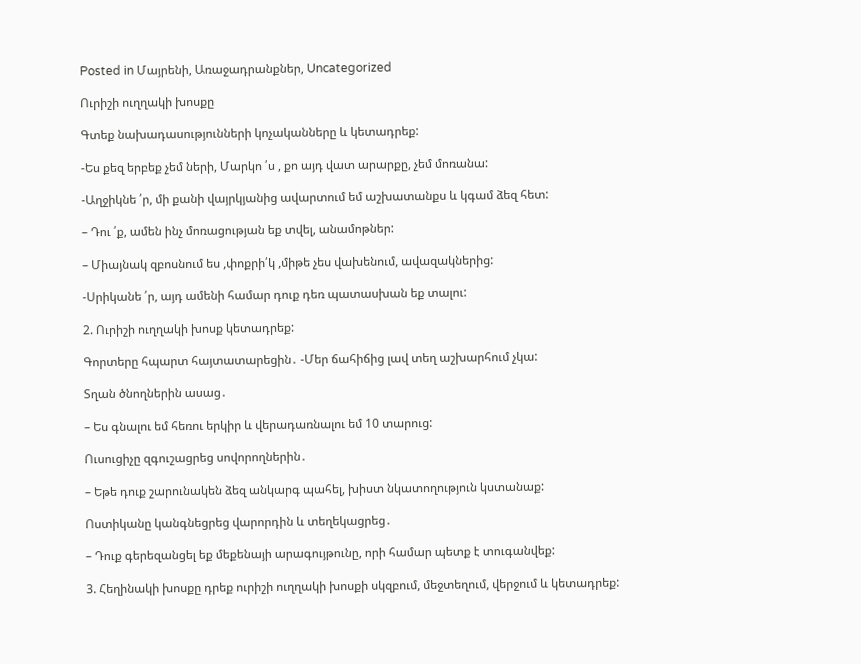Posted in Մայրենի, Առաջադրանքներ, Uncategorized

Ուրիշի ուղղակի խոսքը

Գտեք նախադասությունների կոչականները և կետադրեք:

-Ես քեզ երբեք չեմ ների, Մարկո ՛ս , քո այդ վատ արարքը, չեմ մոռանա:

-Աղջիկնե ՛ր, մի քանի վայրկյանից ավարտում եմ աշխատանքս և կգամ ձեզ հետ:

– Դու ՛ք, ամեն ինչ մոռացության եք տվել, անամոթներ:

– Միայնակ զբոսնում ես ,փոքրի՛կ ,միթե չես վախենում, ավազակներից:

-Սրիկանե ՛ր, այդ ամենի համար դուք դեռ պատասխան եք տալու:

2. Ուրիշի ուղղակի խոսք կետադրեք:

Գորտերը հպարտ հայտատարեցին․ -Մեր ճահիճից լավ տեղ աշխարհում չկա:

Տղան ծնողներին ասաց․

– Ես գնալու եմ հեռու երկիր և վերադառնալու եմ 10 տարուց:

Ուսուցիչը զգուշացրեց սովորողներին․

– Եթե դուք շարունակեն ձեզ անկարգ պահել, խիստ նկատողություն կստանաք:

Ոստիկանը կանգնեցրեց վարորդին և տեղեկացրեց․

– Դուք գերեզանցել եք մեքենայի արագույթունը, որի համար պետք է տուգանվեք:

3. Հեղինակի խոսքը դրեք ուրիշի ուղղակի խոսքի սկզբում, մեջտեղում, վերջում և կետադրեք: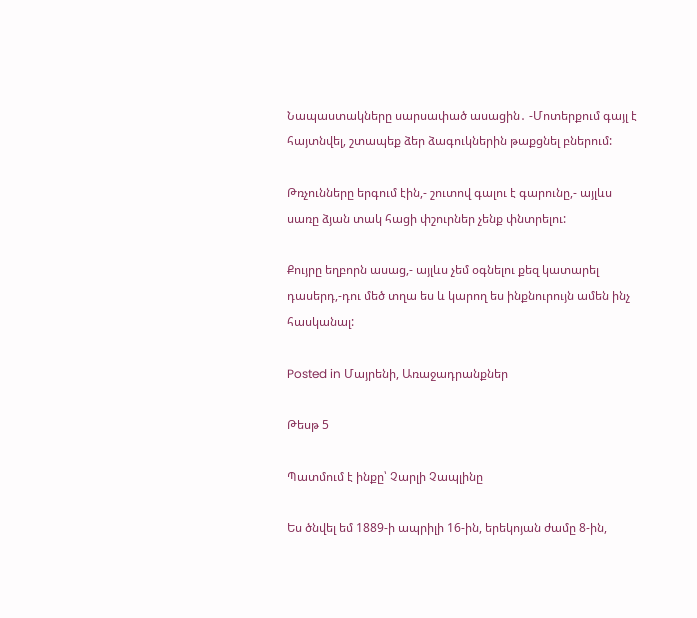Նապաստակները սարսափած ասացին․ -Մոտերքում գայլ է հայտնվել, շտապեք ձեր ձագուկներին թաքցնել բներում:

Թռչունները երգում էին,- շուտով գալու է գարունը,- այլևս սառը ձյան տակ հացի փշուրներ չենք փնտրելու:

Քույրը եղբորն ասաց,- այլևս չեմ օգնելու քեզ կատարել դասերդ,-դու մեծ տղա ես և կարող ես ինքնուրույն ամեն ինչ հասկանալ:

Posted in Մայրենի, Առաջադրանքներ

Թեսթ 5

Պատմում է ինքը՝ Չարլի Չապլինը

Ես ծնվել եմ 1889-ի ապրիլի 16-ին, երեկոյան ժամը 8-ին,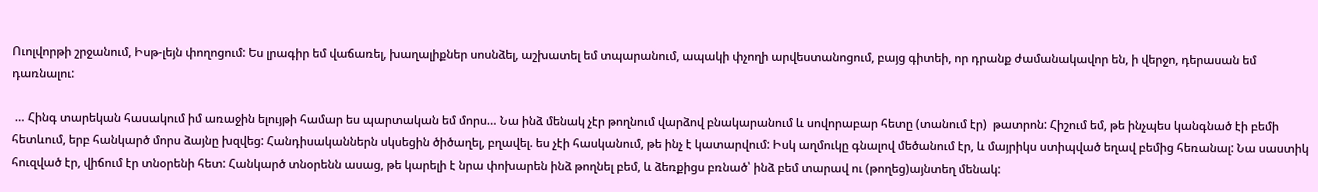Ուոլվորթի շրջանում, Իսթ-լեյն փողոցում: Ես լրագիր եմ վաճառել, խաղալիքներ սոսնձել, աշխատել եմ տպարանում, ապակի փչողի արվեստանոցում, բայց գիտեի, որ դրանք ժամանակավոր են, ի վերջո, դերասան եմ դառնալու:

 … Հինգ տարեկան հասակում իմ առաջին ելույթի համար ես պարտական եմ մորս… Նա ինձ մենակ չէր թողնում վարձով բնակարանում և սովորաբար հետը (տանում էր)  թատրոն: Հիշում եմ, թե ինչպես կանգնած էի բեմի հետևում, երբ հանկարծ մորս ձայնը խզվեց: Հանդիսականներն սկսեցին ծիծաղել, բղավել. ես չէի հասկանում, թե ինչ է կատարվում: Իսկ աղմուկը գնալով մեծանում էր, և մայրիկս ստիպված եղավ բեմից հեռանալ: Նա սաստիկ հուզված էր, վիճում էր տնօրենի հետ: Հանկարծ տնօրենն ասաց, թե կարելի է նրա փոխարեն ինձ թողնել բեմ, և ձեռքիցս բռնած՝ ինձ բեմ տարավ ու (թողեց)այնտեղ մենակ: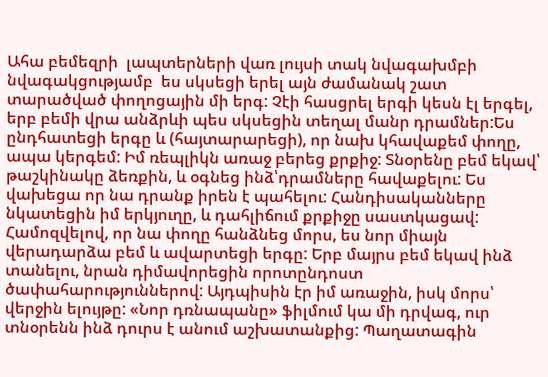Ահա բեմեզրի  լապտերների վառ լույսի տակ նվագախմբի նվագակցությամբ  ես սկսեցի երել այն ժամանակ շատ տարածված փողոցային մի երգ: Չէի հասցրել երգի կեսն էլ երգել, երբ բեմի վրա անձրևի պես սկսեցին տեղալ մանր դրամներ:Ես ընդհատեցի երգը և (հայտարարեցի), որ նախ կհավաքեմ փողը, ապա կերգեմ: Իմ ռեպլիկն առաջ բերեց քրքիջ: Տնօրենը բեմ եկավ՝ թաշկինակը ձեռքին, և օգնեց ինձ՝դրամները հավաքելու: Ես վախեցա որ նա դրանք իրեն է պահելու: Հանդիսականները նկատեցին իմ երկյուղը, և դահլիճում քրքիջը սաստկացավ: Համոզվելով, որ նա փողը հանձնեց մորս, ես նոր միայն վերադարձա բեմ և ավարտեցի երգը: Երբ մայրս բեմ եկավ ինձ տանելու, նրան դիմավորեցին որոտընդոստ ծափահարություններով: Այդպիսին էր իմ առաջին, իսկ մորս՝ վերջին ելույթը: «Նոր դռնապանը» ֆիլմում կա մի դրվագ, ուր տնօրենն ինձ դուրս է անում աշխատանքից: Պաղատագին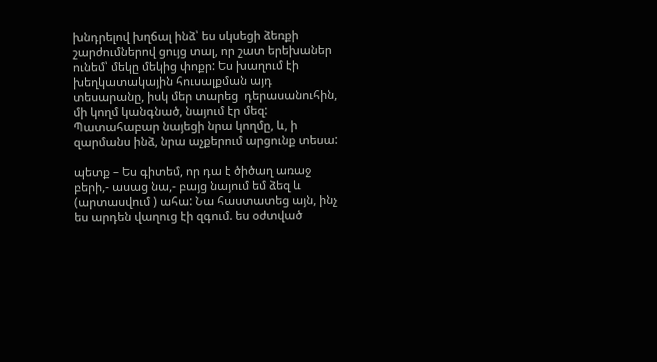խնդրելով խղճալ ինձ՝ ես սկսեցի ձեռքի շարժումներով ցույց տալ, որ շատ երեխաներ ունեմ՝ մեկը մեկից փոքր: Ես խաղում էի խեղկատակային հուսալքման այդ տեսարանը, իսկ մեր տարեց  դերասանուհին, մի կողմ կանգնած, նայում էր մեզ: Պատահաբար նայեցի նրա կողմը, և, ի զարմանս ինձ, նրա աչքերում արցունք տեսա:

պետք – Ես գիտեմ, որ դա է ծիծաղ առաջ բերի,- ասաց նա,- բայց նայում եմ ձեզ և (արտասվում ) ահա: Նա հաստատեց այն, ինչ ես արդեն վաղուց էի զգում. ես օժտված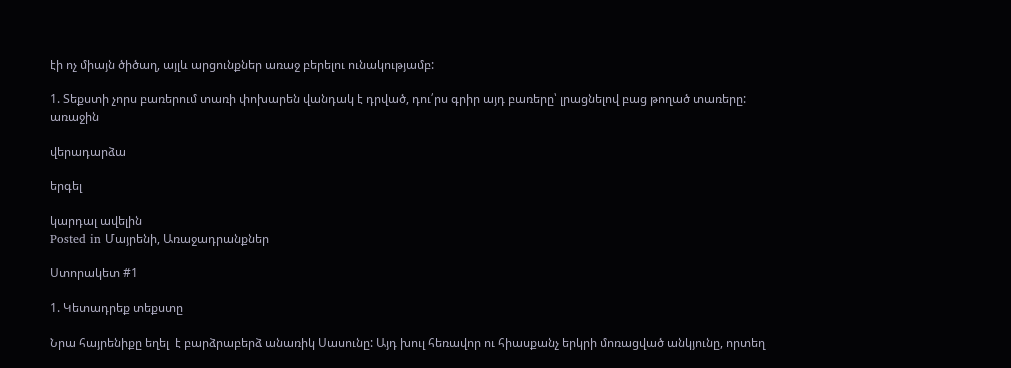էի ոչ միայն ծիծաղ, այլև արցունքներ առաջ բերելու ունակությամբ:

1. Տեքստի չորս բառերում տառի փոխարեն վանդակ է դրված, դու՛րս գրիր այդ բառերը՝ լրացնելով բաց թողած տառերը:
առաջին

վերադարձա

երգել

կարդալ ավելին
Posted in Մայրենի, Առաջադրանքներ

Ստորակետ #1

1. Կետադրեք տեքստը

Նրա հայրենիքը եղել  է բարձրաբերձ անառիկ Սասունը: Այդ խուլ հեռավոր ու հիասքանչ երկրի մոռացված անկյունը, որտեղ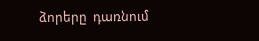ձորերը  դառնում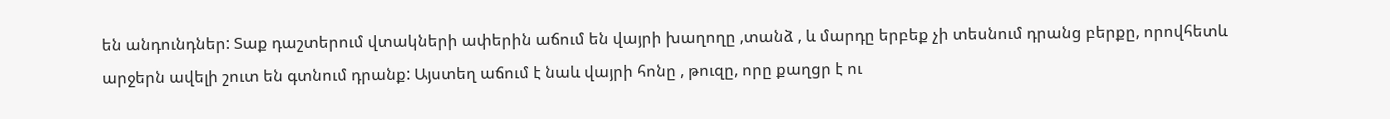են անդունդներ: Տաք դաշտերում վտակների ափերին աճում են վայրի խաղողը ,տանձ , և մարդը երբեք չի տեսնում դրանց բերքը, որովհետև արջերն ավելի շուտ են գտնում դրանք: Այստեղ աճում է նաև վայրի հոնը , թուզը, որը քաղցր է ու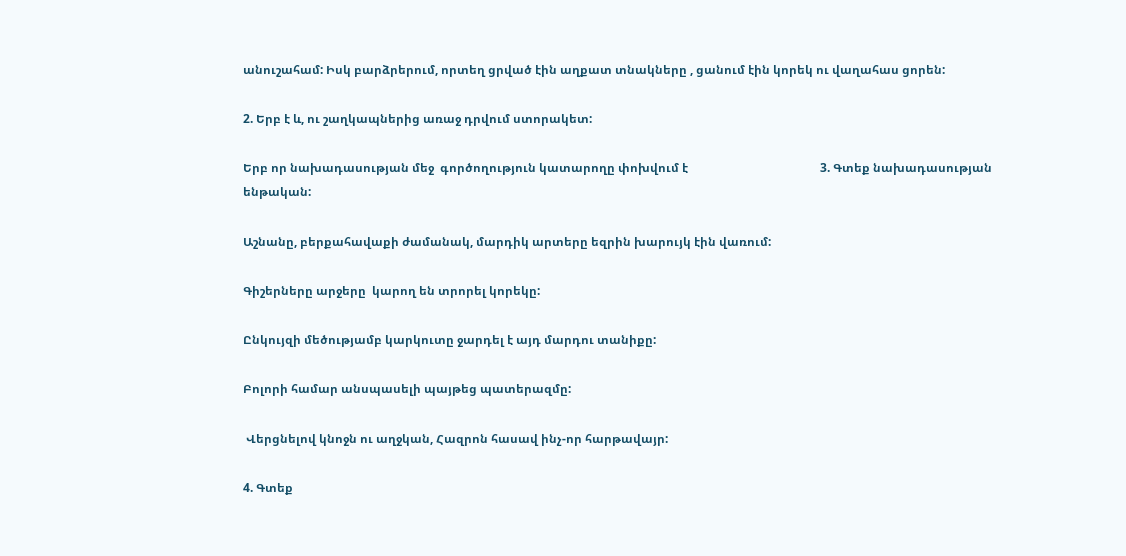անուշահամ: Իսկ բարձրերում, որտեղ ցրված էին աղքատ տնակները , ցանում էին կորեկ ու վաղահաս ցորեն:

2. Երբ է և, ու շաղկապներից առաջ դրվում ստորակետ:

Երբ որ նախադասության մեջ  գործողություն կատարողը փոխվում է                                            3. Գտեք նախադասության ենթական:

Աշնանը, բերքահավաքի ժամանակ, մարդիկ արտերը եզրին խարույկ էին վառում:

Գիշերները արջերը  կարող են տրորել կորեկը:

Ընկույզի մեծությամբ կարկուտը ջարդել է այդ մարդու տանիքը:

Բոլորի համար անսպասելի պայթեց պատերազմը:

 Վերցնելով կնոջն ու աղջկան, Հազրոն հասավ ինչ-որ հարթավայր:

4. Գտեք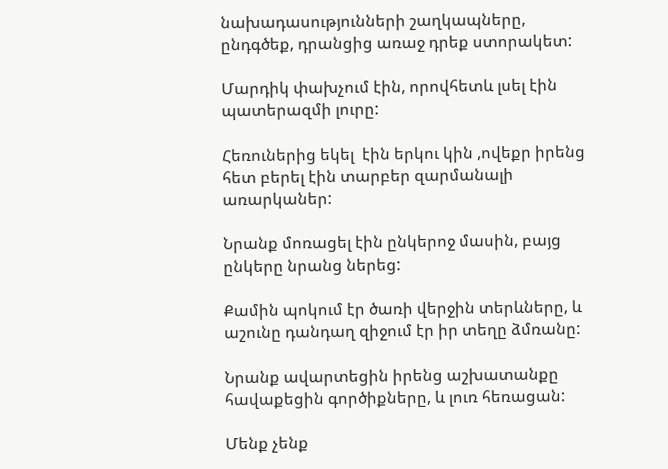նախադասությունների շաղկապները, ընդգծեք, դրանցից առաջ դրեք ստորակետ:

Մարդիկ փախչում էին, որովհետև լսել էին պատերազմի լուրը:

Հեռուներից եկել  էին երկու կին ,ովեքր իրենց հետ բերել էին տարբեր զարմանալի առարկաներ:

Նրանք մոռացել էին ընկերոջ մասին, բայց ընկերը նրանց ներեց:

Քամին պոկում էր ծառի վերջին տերևները, և աշունը դանդաղ զիջում էր իր տեղը ձմռանը:

Նրանք ավարտեցին իրենց աշխատանքը հավաքեցին գործիքները, և լուռ հեռացան:

Մենք չենք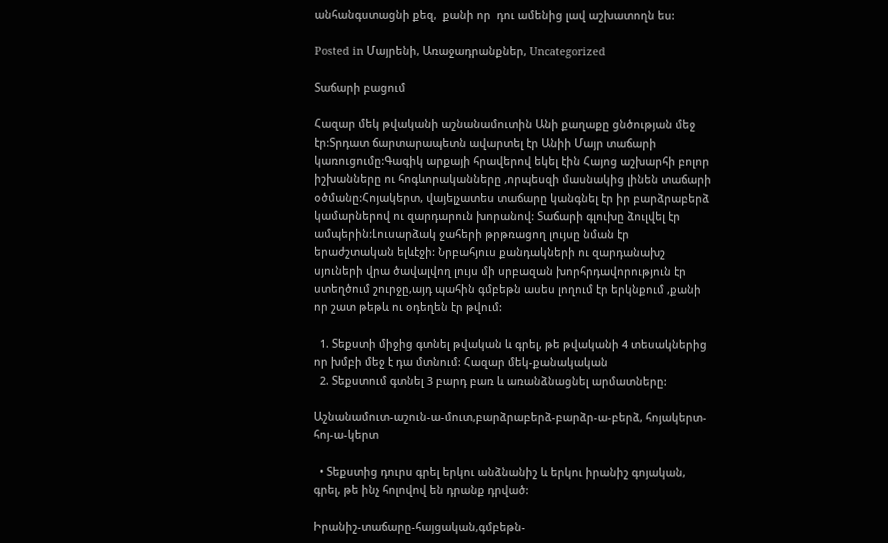անհանգստացնի քեզ,  քանի որ  դու ամենից լավ աշխատողն ես:

Posted in Մայրենի, Առաջադրանքներ, Uncategorized

Տաճարի բացում

Հազար մեկ թվականի աշնանամուտին Անի քաղաքը ցնծության մեջ էր:Տրդատ ճարտարապետն ավարտել էր Անիի Մայր տաճարի կառուցումը:Գագիկ արքայի հրավերով եկել էին Հայոց աշխարհի բոլոր իշխանները ու հոգևորականները ,որպեսզի մասնակից լինեն տաճարի օծմանը:Հոյակերտ, վայելչատես տաճարը կանգնել էր իր բարձրաբերձ կամարներով ու զարդարուն խորանով: Տաճարի գլուխը ձուլվել էր ամպերին:Լուսարձակ ջահերի թրթռացող լույսը նման էր երաժշտական ելևէջի: Նրբահյուս քանդակների ու զարդանախշ սյուների վրա ծավալվող լույս մի սրբազան խորհրդավորություն էր ստեղծում շուրջը,այդ պահին գմբեթն ասես լողում էր երկնքում ,քանի որ շատ թեթև ու օդեղեն էր թվում:

  1. Տեքստի միջից գտնել թվական և գրել, թե թվականի 4 տեսակներից որ խմբի մեջ է դա մտնում: Հազար մեկ-քանակական
  2. Տեքստում գտնել 3 բարդ բառ և առանձնացնել արմատները:

Աշնանամուտ-աշուն-ա-մուտ,բարձրաբերձ-բարձր-ա-բերձ, հոյակերտ-հոյ-ա-կերտ

  • Տեքստից դուրս գրել երկու անձնանիշ և երկու իրանիշ գոյական, գրել, թե ինչ հոլովով են դրանք դրված:

Իրանիշ-տաճարը-հայցական,գմբեթն-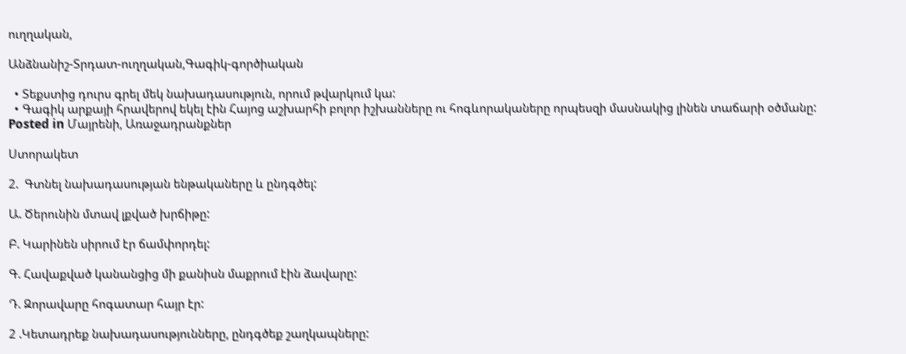ուղղական,

Անձնանիշ-Տրդատ-ուղղական,Գագիկ-գործիական

  • Տեքստից դուրս գրել մեկ նախադասություն, որում թվարկում կա:
  • Գագիկ արքայի հրավերով եկել էին Հայոց աշխարհի բոլոր իշխանները ու հոգևորակաները որպեսզի մասնակից լինեն տաճարի օծմանը:
Posted in Մայրենի, Առաջադրանքներ

Ստորակետ

2.  Գտնել նախադասության ենթակաները և ընդգծել:

Ա. Ծերունին մտավ լքված խրճիթը:

Բ. Կարինեն սիրում էր ճամփորդել:

Գ. Հավաքված կանանցից մի քանիսն մաքրում էին ձավարը:

Դ. Զորավարը հոգատար հայր էր:

2 .Կետադրեք նախադասությունները, ընդգծեք շաղկապները: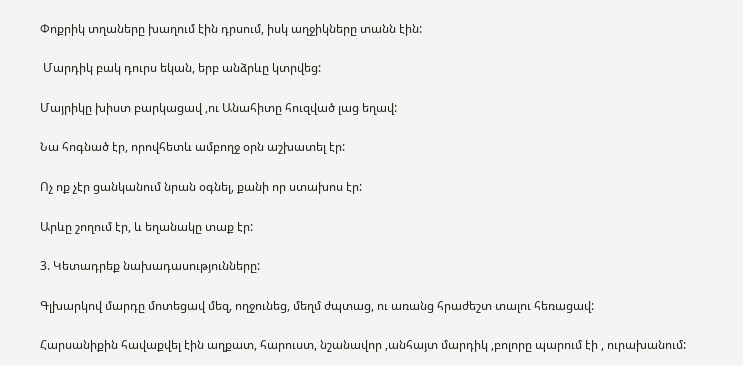Փոքրիկ տղաները խաղում էին դրսում, իսկ աղջիկները տանն էին:

 Մարդիկ բակ դուրս եկան, երբ անձրևը կտրվեց:

Մայրիկը խիստ բարկացավ ,ու Անահիտը հուզված լաց եղավ:

Նա հոգնած էր, որովհետև ամբողջ օրն աշխատել էր:

Ոչ ոք չէր ցանկանում նրան օգնել, քանի որ ստախոս էր:

Արևը շողում էր, և եղանակը տաք էր:

3. Կետադրեք նախադասությունները:

Գլխարկով մարդը մոտեցավ մեզ, ողջունեց, մեղմ ժպտաց, ու առանց հրաժեշտ տալու հեռացավ:

Հարսանիքին հավաքվել էին աղքատ, հարուստ, նշանավոր ,անհայտ մարդիկ ,բոլորը պարում էի , ուրախանում: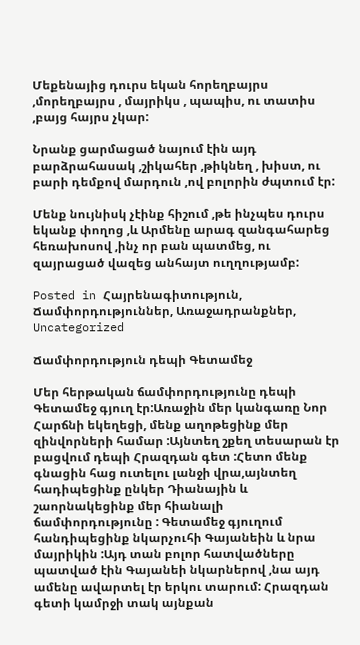Մեքենայից դուրս եկան հորեղբայրս ,մորեղբայրս , մայրիկս , պապիս, ու տատիս ,բայց հայրս չկար:

Նրանք ցարմացած նայում էին այդ բարձրահասակ ,շիկահեր ,թիկնեղ , խիստ, ու բարի դեմքով մարդուն ,ով բոլորին ժպտում էր:

Մենք նույնիսկ չէինք հիշում ,թե ինչպես դուրս եկանք փողոց ,և Արմենը արագ զանգահարեց հեռախոսով ,ինչ որ բան պատմեց, ու զայրացած վազեց անհայտ ուղղությամբ:

Posted in Հայրենագիտություն, Ճամփորդություններ, Առաջադրանքներ, Uncategorized

Ճամփորդություն դեպի Գետամեջ

Մեր հերթական ճամփորդությունը դեպի Գետամեջ գյուղ էր:Առաջին մեր կանգառը Նոր Հարճնի եկեղեցի, մենք աղոթեցինք մեր զինվորների համար :Այնտեղ շքեղ տեսարան էր բացվում դեպի Հրազդան գետ :Հետո մենք գնացին հաց ուտելու լանջի վրա,այնտեղ հադիպեցինք ընկեր Դիանային և շաորնակեցինք մեր հիանալի ճամփորդությունը : Գետամեջ գյուղում հանդիպեցինք նկարչուհի Գայանեին և նրա մայրիկին :Այդ տան բոլոր հատվածները պատված էին Գայանեի նկարներով ,նա այդ ամենը ավարտել էր երկու տարում: Հրազդան գետի կամրջի տակ այնքան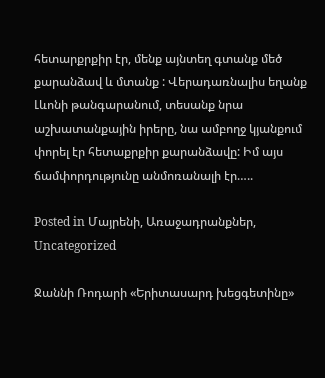հետարքրքիր էր, մենք այնտեղ գտանք մեծ քարանձավ և մտանք : Վերադառնալիս եղանք Լևոնի թանգարանում, տեսանք նրա աշխատանքային իրերը, նա ամբողջ կյանքում փորել էր հետաքրքիր քարանձավը: Իմ այս ճամփորդությունը անմոռանալի էր…..

Posted in Մայրենի, Առաջադրանքներ, Uncategorized

Ջաննի Ռոդարի «Երիտասարդ խեցգետինը»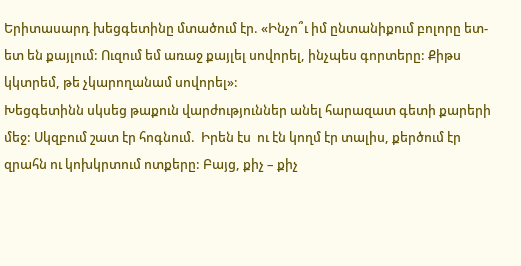Երիտասարդ խեցգետինը մտածում էր. «Ինչո՞ւ իմ ընտանիքում բոլորը ետ-ետ են քայլում: Ուզում եմ առաջ քայլել սովորել, ինչպես գորտերը: Քիթս կկտրեմ, թե չկարողանամ սովորել»:
Խեցգետինն սկսեց թաքուն վարժություններ անել հարազատ գետի քարերի մեջ: Սկզբում շատ էր հոգնում.  Իրեն էս  ու էն կողմ էր տալիս, քերծում էր զրահն ու կոխկրտում ոտքերը: Բայց, քիչ – քիչ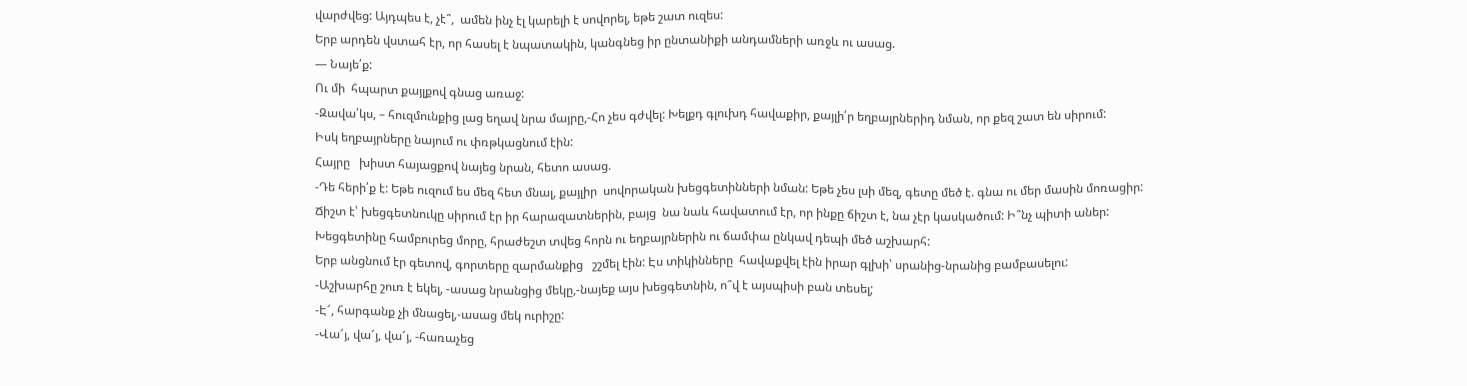վարժվեց: Այդպես է, չէ՞,  ամեն ինչ էլ կարելի է սովորել, եթե շատ ուզես:
Երբ արդեն վստահ էր, որ հասել է նպատակին, կանգնեց իր ընտանիքի անդամների առջև ու ասաց.
— Նայե՛ք:
Ու մի  հպարտ քայլքով գնաց առաջ:
-Զավա՛կս, – հուզմունքից լաց եղավ նրա մայրը,-Հո չես գժվել: Խելքդ գլուխդ հավաքիր, քայլի՛ր եղբայրներիդ նման, որ քեզ շատ են սիրում:
Իսկ եղբայրները նայում ու փռթկացնում էին:
Հայրը   խիստ հայացքով նայեց նրան, հետո ասաց.
-Դե հերի՛ք է: Եթե ուզում ես մեզ հետ մնալ, քայլիր  սովորական խեցգետինների նման: Եթե չես լսի մեզ, գետը մեծ է. գնա ու մեր մասին մոռացիր:
Ճիշտ է՝ խեցգետնուկը սիրում էր իր հարազատներին, բայց  նա նաև հավատում էր, որ ինքը ճիշտ է, նա չէր կասկածում: Ի՞նչ պիտի աներ: Խեցգետինը համբուրեց մորը, հրաժեշտ տվեց հորն ու եղբայրներին ու ճամփա ընկավ դեպի մեծ աշխարհ:
Երբ անցնում էր գետով, գորտերը զարմանքից   շշմել էին: Էս տիկինները  հավաքվել էին իրար գլխի՝ սրանից-նրանից բամբասելու:
-Աշխարհը շուռ է եկել, -ասաց նրանցից մեկը,-նայեք այս խեցգետնին, ո՞վ է այսպիսի բան տեսել;
-Է՜, հարգանք չի մնացել,-ասաց մեկ ուրիշը:
-Վա՜յ, վա՜յ, վա՜յ, -հառաչեց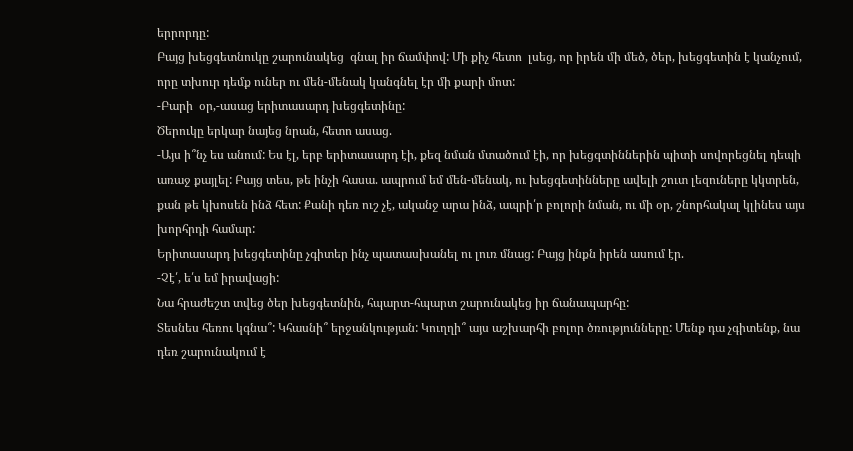երրորդը:
Բայց խեցգետնուկը շարունակեց  գնալ իր ճամփով: Մի քիչ հետո  լսեց, որ իրեն մի մեծ, ծեր, խեցգետին է կանչում, որը տխուր դեմք ուներ ու մեն-մենակ կանգնել էր մի քարի մոտ:
-Բարի  օր,-ասաց երիտասարդ խեցգետինը:
Ծերուկը երկար նայեց նրան, հետո ասաց.
-Այս ի՞նչ ես անում: Ես էլ, երբ երիտասարդ էի, քեզ նման մտածում էի, որ խեցգտիններին պիտի սովորեցնել դեպի առաջ քայլել: Բայց տես, թե ինչի հասա. ապրում եմ մեն-մենակ, ու խեցգետինները ավելի շուտ լեզուները կկտրեն, քան թե կխոսեն ինձ հետ: Քանի դեռ ուշ չէ, ականջ արա ինձ, ապրի՛ր բոլորի նման, ու մի օր, շնորհակալ կլինես այս խորհրդի համար:
Երիտասարդ խեցգետինը չգիտեր ինչ պատասխանել ու լուռ մնաց: Բայց ինքն իրեն ասում էր.
-Չէ՛, ե՛ս եմ իրավացի:
Նա հրաժեշտ տվեց ծեր խեցգետնին, հպարտ-հպարտ շարունակեց իր ճանապարհը:
Տեսնես հեռու կգնա՞: Կհասնի՞ երջանկության: Կուղղի՞ այս աշխարհի բոլոր ծռությունները: Մենք դա չգիտենք, նա դեռ շարունակում է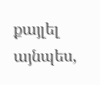քայլել այնպես,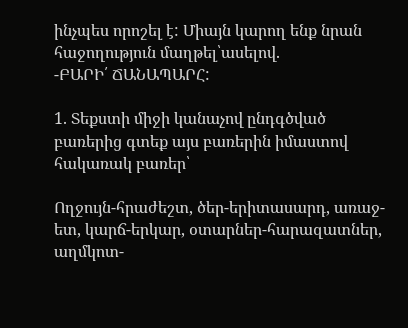ինչպես որոշել է: Միայն կարող ենք նրան հաջողություն մաղթել՝ասելով.
-ԲԱՐԻ՛ ՃԱՆԱՊԱՐՀ:

1. Տեքստի միջի կանաչով ընդգծված բառերից գտեք այս բառերին իմաստով հակառակ բառեր՝

Ողջույն-հրաժեշտ, ծեր-երիտասարդ, առաջ-ետ, կարճ-երկար, օտարներ-հարազատներ, աղմկոտ-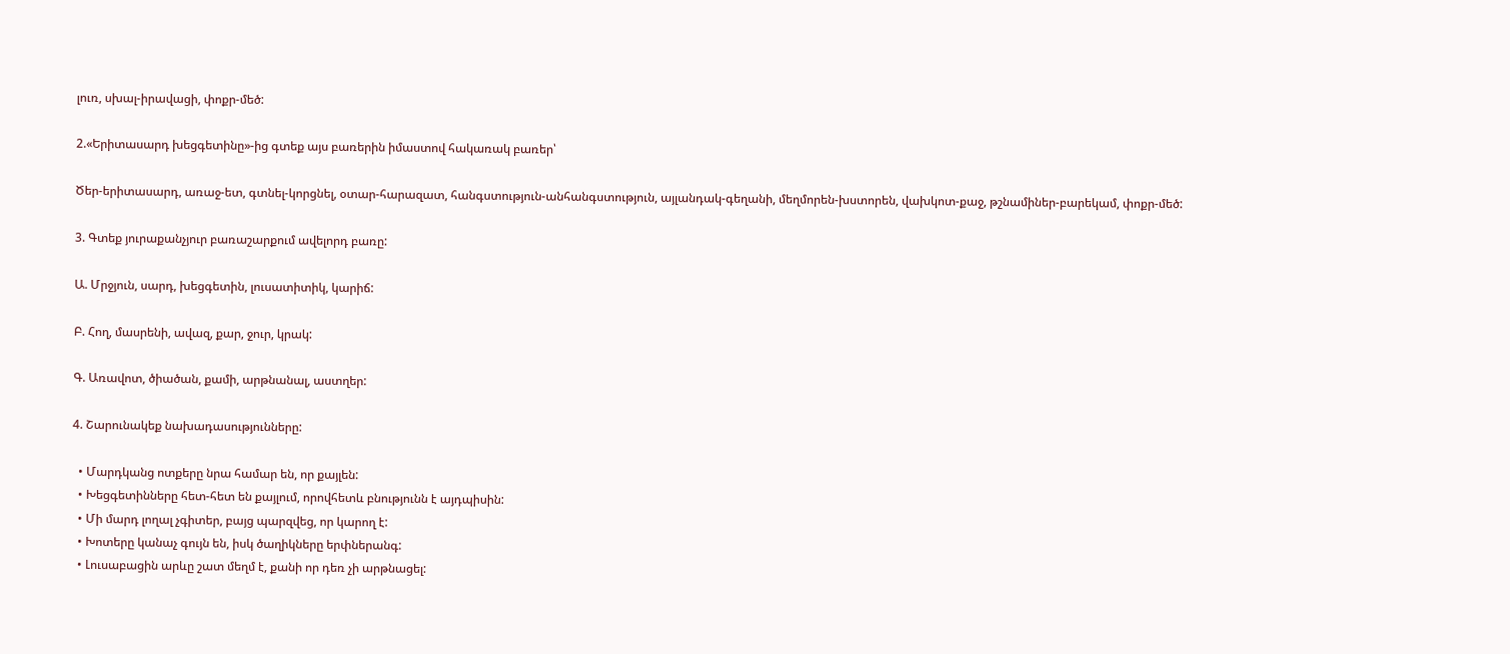լուռ, սխալ-իրավացի, փոքր-մեծ:

2.«Երիտասարդ խեցգետինը»-ից գտեք այս բառերին իմաստով հակառակ բառեր՝

Ծեր-երիտասարդ, առաջ-ետ, գտնել-կորցնել, օտար-հարազատ, հանգստություն-անհանգստություն, այլանդակ-գեղանի, մեղմորեն-խստորեն, վախկոտ-քաջ, թշնամիներ-բարեկամ, փոքր-մեծ:

3. Գտեք յուրաքանչյուր բառաշարքում ավելորդ բառը:

Ա. Մրջյուն, սարդ, խեցգետին, լուսատիտիկ, կարիճ:

Բ. Հող, մասրենի, ավազ, քար, ջուր, կրակ:

Գ. Առավոտ, ծիածան, քամի, արթնանալ, աստղեր:

4. Շարունակեք նախադասությունները:

  • Մարդկանց ոտքերը նրա համար են, որ քայլեն:
  • Խեցգետինները հետ-հետ են քայլում, որովհետև բնությունն է այդպիսին:
  • Մի մարդ լողալ չգիտեր, բայց պարզվեց, որ կարող է:
  • Խոտերը կանաչ գույն են, իսկ ծաղիկները երփներանգ:
  • Լուսաբացին արևը շատ մեղմ է, քանի որ դեռ չի արթնացել: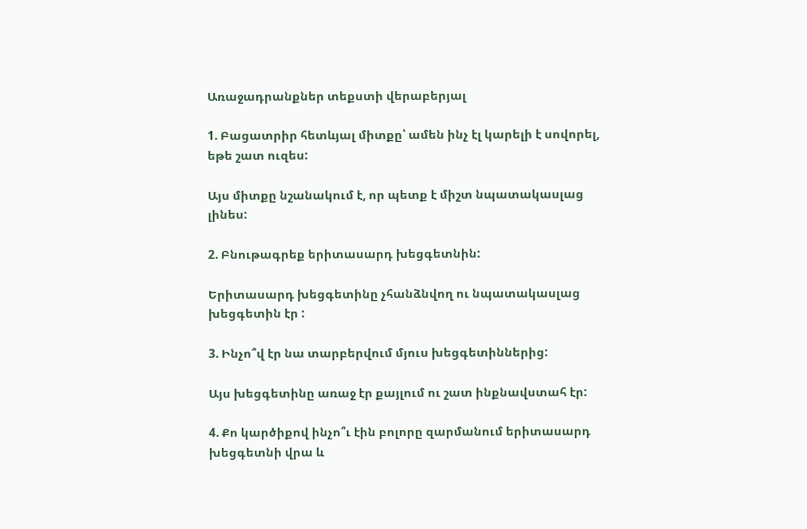Առաջադրանքներ տեքստի վերաբերյալ

1. Բացատրիր հետևյալ միտքը՝ ամեն ինչ էլ կարելի է սովորել, եթե շատ ուզես:

Այս միտքը նշանակում է, որ պետք է միշտ նպատակասլաց լինես:

2. Բնութագրեք երիտասարդ խեցգետնին:

Երիտասարդ խեցգետինը չհանձնվող ու նպատակասլաց խեցգետին էր :

3. Ինչո՞վ էր նա տարբերվում մյուս խեցգետիններից:

Այս խեցգետինը առաջ էր քայլում ու շատ ինքնավստահ էր:

4. Քո կարծիքով ինչո՞ւ էին բոլորը զարմանում երիտասարդ խեցգետնի վրա և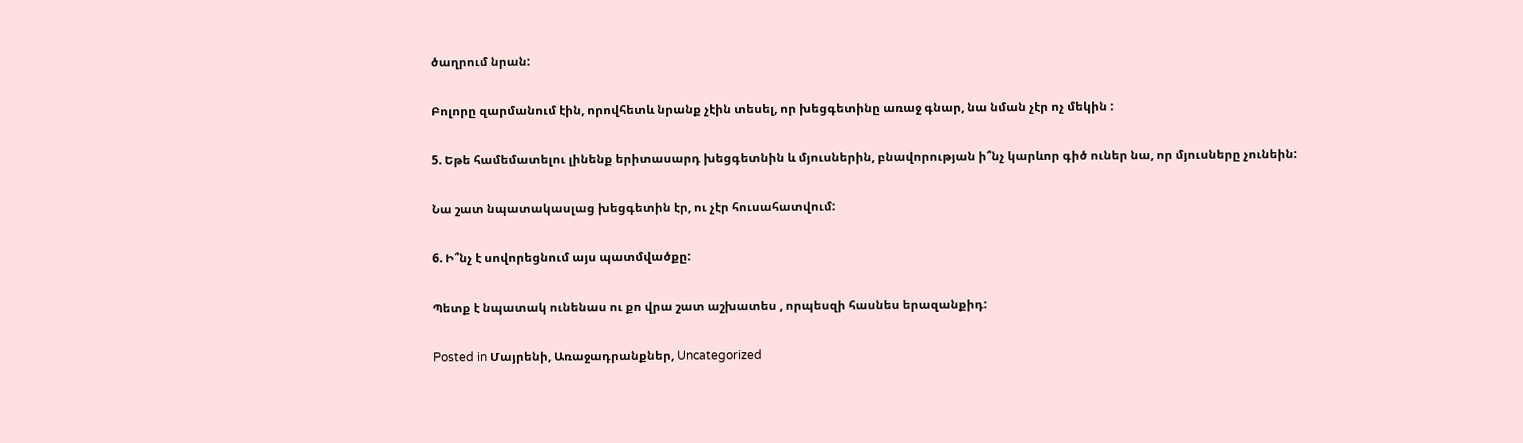ծաղրում նրան:

Բոլորը զարմանում էին, որովհետև նրանք չէին տեսել, որ խեցգետինը առաջ գնար, նա նման չէր ոչ մեկին :

5. Եթե համեմատելու լինենք երիտասարդ խեցգետնին և մյուսներին, բնավորության ի՞նչ կարևոր գիծ ուներ նա, որ մյուսները չունեին:

Նա շատ նպատակասլաց խեցգետին էր, ու չէր հուսահատվում:

6. Ի՞նչ է սովորեցնում այս պատմվածքը:

Պետք է նպատակ ունենաս ու քո վրա շատ աշխատես , որպեսզի հասնես երազանքիդ:

Posted in Մայրենի, Առաջադրանքներ, Uncategorized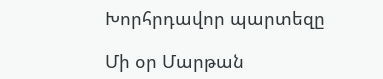Խորհրդավոր պարտեզը

Մի օր Մարթան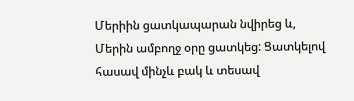Մերիին ցատկապարան նվիրեց և, Մերին ամբողջ օրը ցատկեց: Ցատկելով հասավ մինչև բակ և տեսավ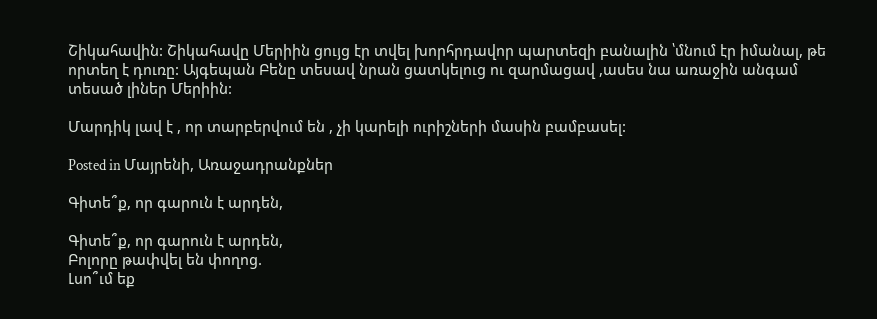Շիկահավին: Շիկահավը Մերիին ցույց էր տվել խորհրդավոր պարտեզի բանալին ՝մնում էր իմանալ, թե որտեղ է դուռը: Այգեպան Բենը տեսավ նրան ցատկելուց ու զարմացավ ,ասես նա առաջին անգամ տեսած լիներ Մերիին:

Մարդիկ լավ է , որ տարբերվում են , չի կարելի ուրիշների մասին բամբասել:

Posted in Մայրենի, Առաջադրանքներ

Գիտե՞ք, որ գարուն է արդեն,

Գիտե՞ք, որ գարուն է արդեն,
Բոլորը թափվել են փողոց.
Լսո՞ւմ եք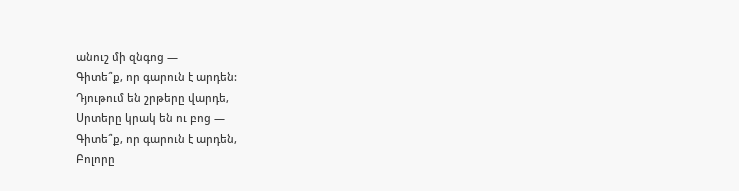անուշ մի զնգոց —
Գիտե՞ք, որ գարուն է արդեն:
Դյութում են շրթերը վարդե,
Սրտերը կրակ են ու բոց —
Գիտե՞ք, որ գարուն է արդեն,
Բոլորը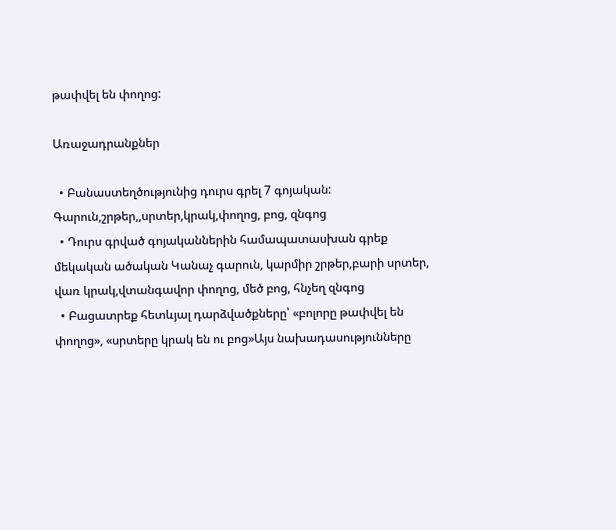թափվել են փողոց:

Առաջադրանքներ

  • Բանաստեղծությունից դուրս գրել 7 գոյական: Գարուն,շրթեր,,սրտեր,կրակ,փողոց, բոց, զնգոց
  • Դուրս գրված գոյականներին համապատասխան գրեք մեկական ածական Կանաչ գարուն, կարմիր շրթեր,բարի սրտեր, վառ կրակ,վտանգավոր փողոց, մեծ բոց, հնչեղ զնգոց
  • Բացատրեք հետևյալ դարձվածքները՝ «բոլորը թափվել են փողոց», «սրտերը կրակ են ու բոց»Այս նախադասությունները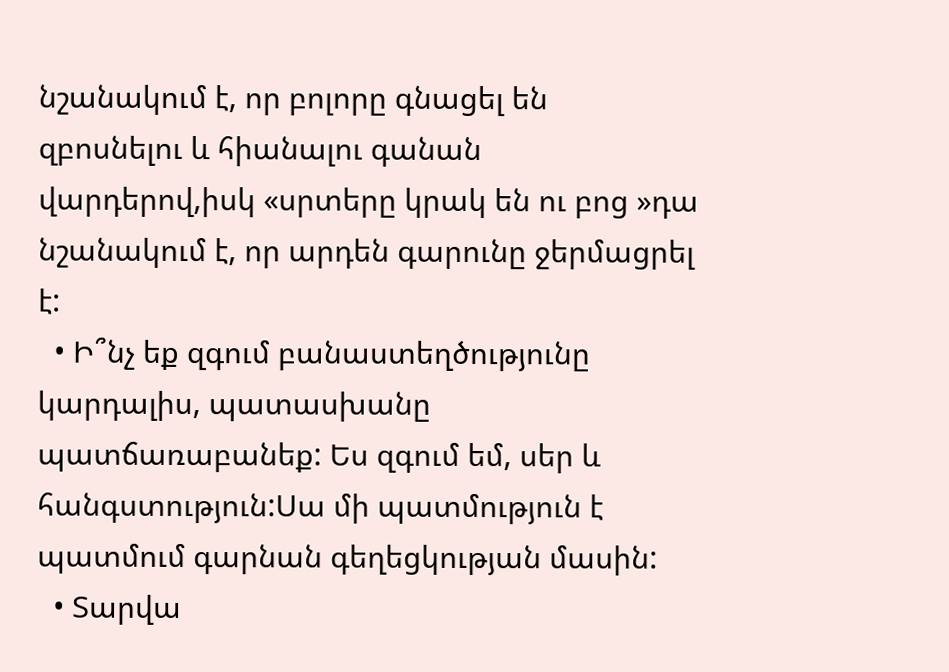նշանակում է, որ բոլորը գնացել են զբոսնելու և հիանալու գանան վարդերով,իսկ «սրտերը կրակ են ու բոց »դա նշանակում է, որ արդեն գարունը ջերմացրել է:
  • Ի՞նչ եք զգում բանաստեղծությունը կարդալիս, պատասխանը պատճառաբանեք: Ես զգում եմ, սեր և հանգստություն:Սա մի պատմություն է պատմում գարնան գեղեցկության մասին:
  • Տարվա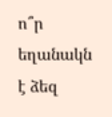ո՞ր եղանակն է ձեզ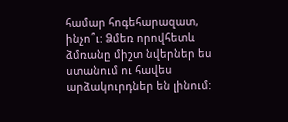համար հոգեհարազատ, ինչո՞ւ: Ձմեռ որովհետև ձմռանը միշտ նվերներ ես ստանում ու հավես արձակուրդներ են լինում: